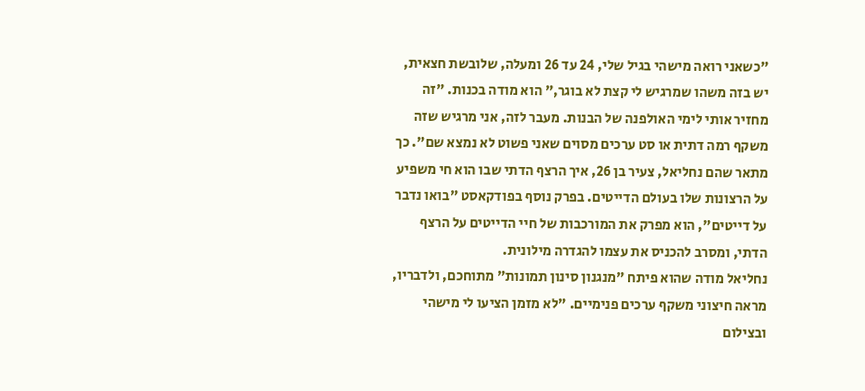"כשאני רואה מישהי בגיל שלי, 24 עד 26 ומעלה, שלובשת חצאית, יש בזה משהו שמרגיש לי קצת לא בוגר," הוא מודה בכנות. "זה מחזיר אותי לימי האולפנה של הבנות. מעבר לזה, אני מרגיש שזה משקף רמה דתית או סט ערכים מסוים שאני פשוט לא נמצא שם". כך מתאר שהם נחליאל, צעיר בן 26, איך הרצף הדתי שבו הוא חי משפיע על הרצונות שלו בעולם הדייטים. בפרק נוסף בפודקאסט "בואו נדבר על דייטים", הוא מפרק את המורכבות של חיי הדייטים על הרצף הדתי, ומסרב להכניס את עצמו להגדרה מילונית.
נחליאל מודה שהוא פיתח "מנגנון סינון תמונות" מתוחכם, ולדבריו, מראה חיצוני משקף ערכים פנימיים. "לא מזמן הציעו לי מישהי ובצילום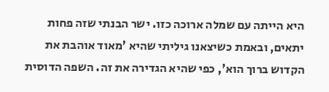היא הייתה עם שמלה ארוכה כזו. ישר הבנתי שזה פחות יתאים, ובאמת כשיצאנו גיליתי שהיא 'מאוד אוהבת את הקדוש ברוך הוא', כפי שהיא הגדירה את זה. השפה הדוסית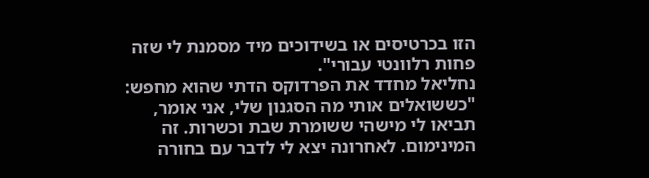הזו בכרטיסים או בשידוכים מיד מסמנת לי שזה פחות רלוונטי עבורי".
נחליאל מחדד את הפרדוקס הדתי שהוא מחפש: "כששואלים אותי מה הסגנון שלי, אני אומר, תביאו לי מישהי ששומרת שבת וכשרות. זה המינימום. לאחרונה יצא לי לדבר עם בחורה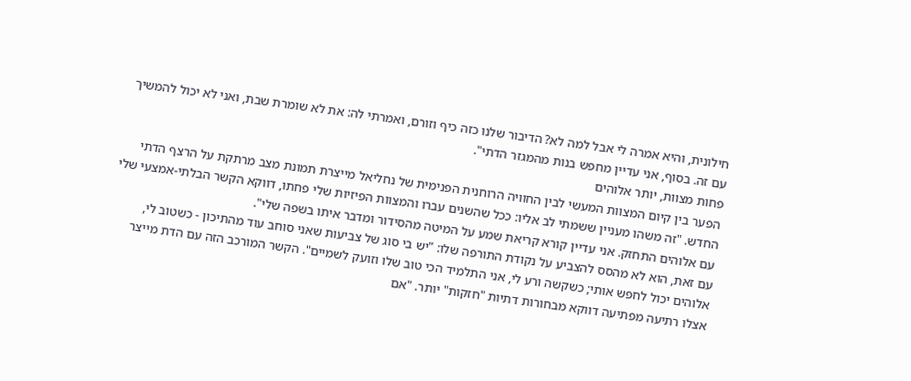חילונית, והיא אמרה לי אבל למה לא? הדיבור שלנו כזה כיף וזורם, ואמרתי לה: את לא שומרת שבת, ואני לא יכול להמשיך עם זה. בסוף, אני עדיין מחפש בנות מהמגזר הדתי".
פחות מצוות, יותר אלוהים
הפער בין קיום המצוות המעשי לבין החוויה הרוחנית הפנימית של נחליאל מייצרת תמונת מצב מרתקת על הרצף הדתי החדש. "זה משהו מעניין ששמתי לב אליו: ככל שהשנים עברו והמצוות הפיזיות שלי פחתו, דווקא הקשר הבלתי-אמצעי שלי עם אלוהים התחזק. אני עדיין קורא קריאת שמע על המיטה מהסידור ומדבר איתו בשפה שלי".
עם זאת, הוא לא מהסס להצביע על נקודת התורפה שלו: "יש בי סוג של צביעות שאני סוחב עוד מהתיכון - כשטוב לי, אלוהים יכול לחפש אותי; כשקשה ורע לי, אני התלמיד הכי טוב שלו וזועק לשמיים". הקשר המורכב הזה עם הדת מייצר אצלו רתיעה מפתיעה דווקא מבחורות דתיות "חזקות" יותר. "אם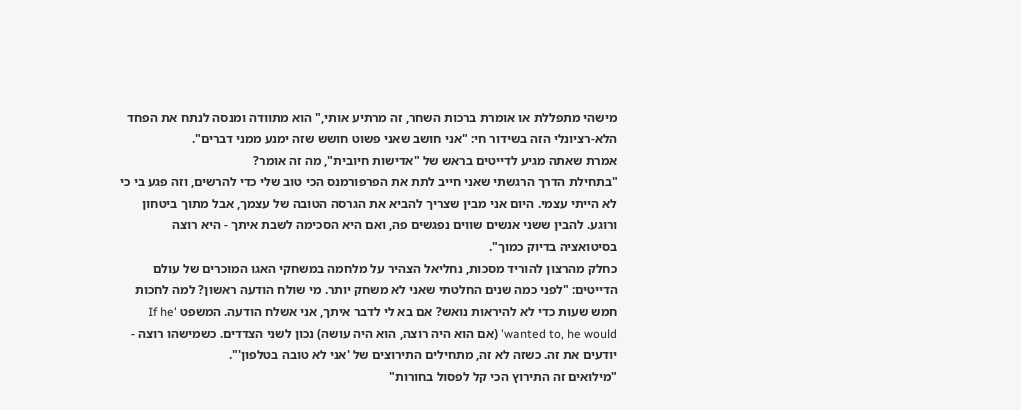מישהי מתפללת או אומרת ברכות השחר, זה מרתיע אותי," הוא מתוודה ומנסה לנתח את הפחד הלא-רציונלי הזה בשידור חי: "אני חושב שאני פשוט חושש שזה ימנע ממני דברים".
אמרת שאתה מגיע לדייטים בראש של "אדישות חיובית", מה זה אומר?
"בתחילת הדרך הרגשתי שאני חייב לתת את הפרפורמנס הכי טוב שלי כדי להרשים, וזה פגע בי כי לא הייתי עצמי. היום אני מבין שצריך להביא את הגרסה הטובה של עצמך, אבל מתוך ביטחון ורוגע. להבין ששני אנשים שווים נפגשים פה, ואם היא הסכימה לשבת איתך - היא רוצה בסיטואציה בדיוק כמוך".
כחלק מהרצון להוריד מסכות, נחליאל הצהיר על מלחמה במשחקי האגו המוכרים של עולם הדייטים: "לפני כמה שנים החלטתי שאני לא משחק יותר. מי שולח הודעה ראשון? למה לחכות חמש שעות כדי לא להיראות נואש? אם בא לי לדבר איתך, אני אשלח הודעה. המשפט 'If he wanted to, he would' (אם הוא היה רוצה, הוא היה עושה) נכון לשני הצדדים. כשמישהו רוצה - יודעים את זה. כשזה לא זה, מתחילים התירוצים של 'אני לא טובה בטלפון'".
"מילואים זה התירוץ הכי קל לפסול בחורות"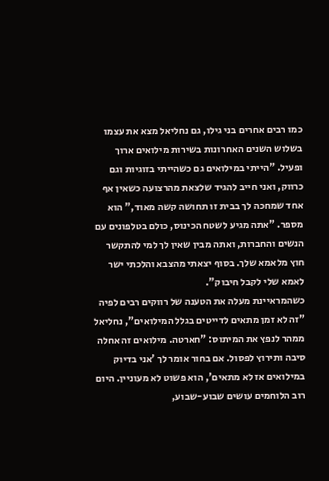כמו רבים אחרים בני גילו, גם נחליאל מצא את עצמו בשלוש השנים האחרונות בשירות מילואים ארוך ופעיל. "הייתי במילואים גם כשהייתי בזוגיות וגם כרווק, ואני חייב להגיד שלצאת מהרצועה כשאין אף אחד שמחכה לך בבית זו תחושה קשה מאוד," הוא מספר. "אתה מגיע לשטח הכינוס, כולם בטלפונים עם הנשים והחברות, ואתה מבין שאין לך למי להתקשר חוץ מלאמא שלך. בסוף יצאתי מהצבא והלכתי ישר לאמא שלי לקבל חיבוק".
כשהמראיינת מעלה את הטענה של רווקים רבים לפיה "זה לא זמן מתאים לדייטים בגלל המילואים", נחליאל ממהר לנפץ את המיתוס: "חארטה. מילואים זה אחלה סיבה ותירוץ לפסול. אם בחור אומר לך 'אני בדיוק במילואים אז לא מתאים', הוא פשוט לא מעוניין. היום רוב הלוחמים עושים שבוע-שבוע,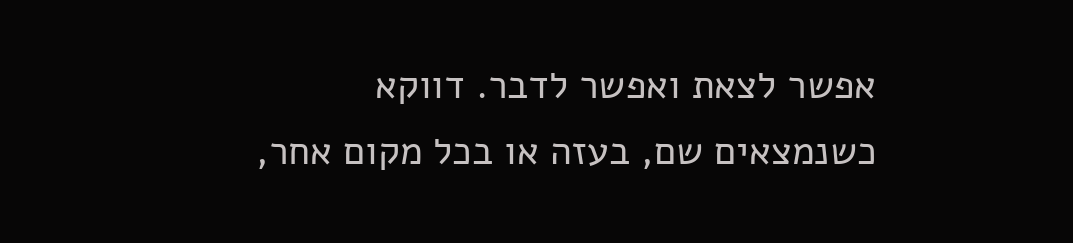אפשר לצאת ואפשר לדבר. דווקא כשנמצאים שם, בעזה או בכל מקום אחר,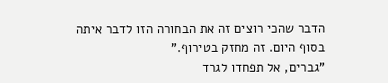הדבר שהכי רוצים זה את הבחורה הזו לדבר איתה בסוף היום. זה מחזק בטירוף."
"גברים, אל תפחדו לגרד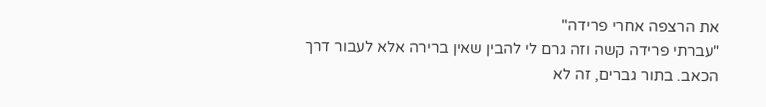את הרצפה אחרי פרידה"
"עברתי פרידה קשה וזה גרם לי להבין שאין ברירה אלא לעבור דרך הכאב. בתור גברים, זה לא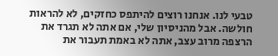טבעי לנו. אנחנו רוצים להיתפס כחזקים, לא להראות חולשה. אבל מהניסיון שלי, אם אתה לא תגרד את הרצפה מרוב עצב, אתה לא באמת תעבור את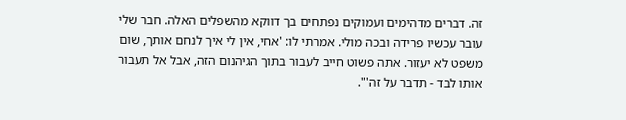זה. דברים מדהימים ועמוקים נפתחים בך דווקא מהשפלים האלה. חבר שלי עובר עכשיו פרידה ובכה מולי. אמרתי לו: 'אחי, אין לי איך לנחם אותך, שום משפט לא יעזור. אתה פשוט חייב לעבור בתוך הגיהנום הזה, אבל אל תעבור אותו לבד - תדבר על זה'".